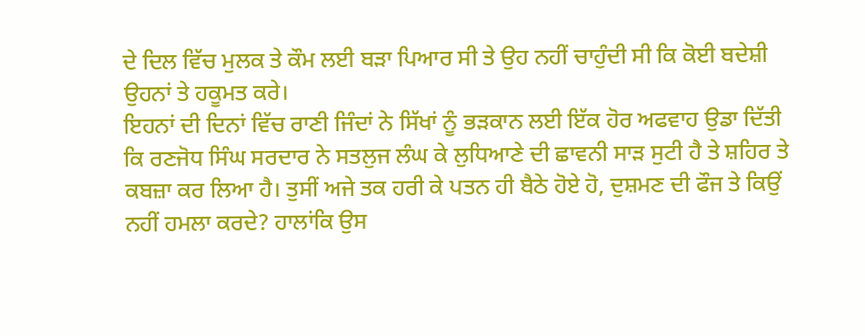ਦੇ ਦਿਲ ਵਿੱਚ ਮੁਲਕ ਤੇ ਕੌਮ ਲਈ ਬੜਾ ਪਿਆਰ ਸੀ ਤੇ ਉਹ ਨਹੀਂ ਚਾਹੁੰਦੀ ਸੀ ਕਿ ਕੋਈ ਬਦੇਸ਼ੀ ਉਹਨਾਂ ਤੇ ਹਕੂਮਤ ਕਰੇ।
ਇਹਨਾਂ ਦੀ ਦਿਨਾਂ ਵਿੱਚ ਰਾਣੀ ਜਿੰਦਾਂ ਨੇ ਸਿੱਖਾਂ ਨੂੰ ਭੜਕਾਨ ਲਈ ਇੱਕ ਹੋਰ ਅਫਵਾਹ ਉਡਾ ਦਿੱਤੀ ਕਿ ਰਣਜੋਧ ਸਿੰਘ ਸਰਦਾਰ ਨੇ ਸਤਲੁਜ ਲੰਘ ਕੇ ਲੁਧਿਆਣੇ ਦੀ ਛਾਵਨੀ ਸਾੜ ਸੁਟੀ ਹੈ ਤੇ ਸ਼ਹਿਰ ਤੇ ਕਬਜ਼ਾ ਕਰ ਲਿਆ ਹੈ। ਤੁਸੀਂ ਅਜੇ ਤਕ ਹਰੀ ਕੇ ਪਤਨ ਹੀ ਬੈਠੇ ਹੋਏ ਹੋ, ਦੁਸ਼ਮਣ ਦੀ ਫੌਜ ਤੇ ਕਿਉਂ ਨਹੀਂ ਹਮਲਾ ਕਰਦੇ? ਹਾਲਾਂਕਿ ਉਸ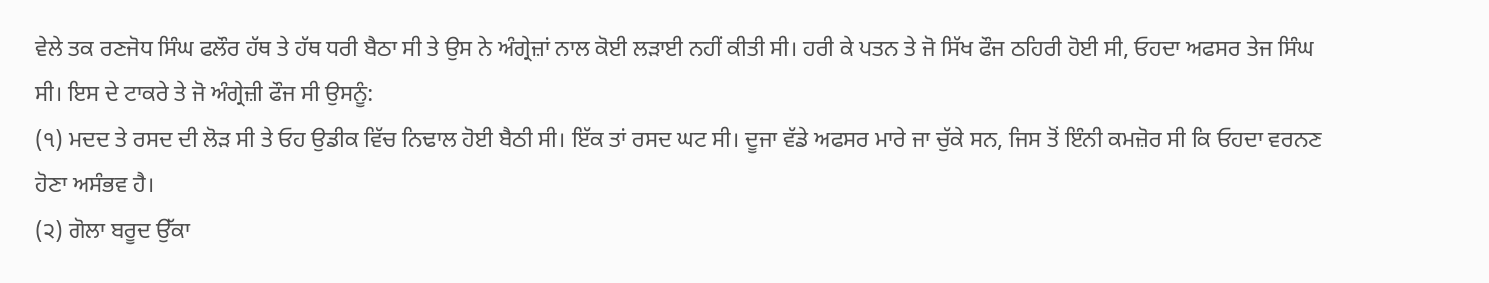ਵੇਲੇ ਤਕ ਰਣਜੋਧ ਸਿੰਘ ਫਲੌਰ ਹੱਥ ਤੇ ਹੱਥ ਧਰੀ ਬੈਠਾ ਸੀ ਤੇ ਉਸ ਨੇ ਅੰਗ੍ਰੇਜ਼ਾਂ ਨਾਲ ਕੋਈ ਲੜਾਈ ਨਹੀਂ ਕੀਤੀ ਸੀ। ਹਰੀ ਕੇ ਪਤਨ ਤੇ ਜੋ ਸਿੱਖ ਫੌਜ ਠਹਿਰੀ ਹੋਈ ਸੀ, ਓਹਦਾ ਅਫਸਰ ਤੇਜ ਸਿੰਘ ਸੀ। ਇਸ ਦੇ ਟਾਕਰੇ ਤੇ ਜੋ ਅੰਗ੍ਰੇਜ਼ੀ ਫੌਜ ਸੀ ਉਸਨੂੰ:
(੧) ਮਦਦ ਤੇ ਰਸਦ ਦੀ ਲੋੜ ਸੀ ਤੇ ਓਹ ਉਡੀਕ ਵਿੱਚ ਨਿਢਾਲ ਹੋਈ ਬੈਠੀ ਸੀ। ਇੱਕ ਤਾਂ ਰਸਦ ਘਟ ਸੀ। ਦੂਜਾ ਵੱਡੇ ਅਫਸਰ ਮਾਰੇ ਜਾ ਚੁੱਕੇ ਸਨ, ਜਿਸ ਤੋਂ ਇੰਨੀ ਕਮਜ਼ੋਰ ਸੀ ਕਿ ਓਹਦਾ ਵਰਨਣ ਹੋਣਾ ਅਸੰਭਵ ਹੈ।
(੨) ਗੋਲਾ ਬਰੂਦ ਉੱਕਾ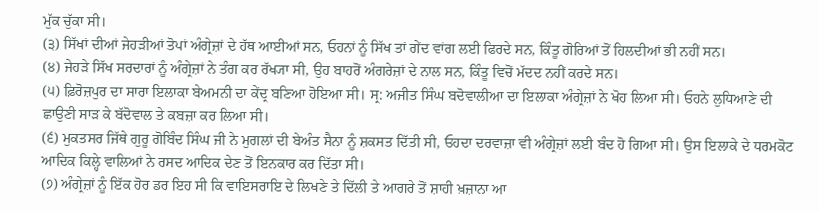ਮੁੱਕ ਚੁੱਕਾ ਸੀ।
(੩) ਸਿੱਖਾਂ ਦੀਆਂ ਜੇਹੜੀਆਂ ਤੋਪਾਂ ਅੰਗ੍ਰੇਜ਼ਾਂ ਦੇ ਹੱਥ ਆਈਆਂ ਸਨ, ਓਹਨਾਂ ਨੂੰ ਸਿੱਖ ਤਾਂ ਗੇਂਦ ਵਾਂਗ ਲਈ ਫਿਰਦੇ ਸਨ, ਕਿੰਤੂ ਗੋਰਿਆਂ ਤੋਂ ਹਿਲਦੀਆਂ ਭੀ ਨਹੀਂ ਸਨ।
(੪) ਜੇਹੜੇ ਸਿੱਖ ਸਰਦਾਰਾਂ ਨੂੰ ਅੰਗ੍ਰੇਜ਼ਾਂ ਨੇ ਤੰਗ ਕਰ ਰੱਖ੍ਯਾ ਸੀ, ਉਹ ਬਾਹਰੋਂ ਅੰਗਰੇਜ਼ਾਂ ਦੇ ਨਾਲ ਸਨ, ਕਿੰਤੂ ਵਿਚੋਂ ਮੱਦਦ ਨਹੀਂ ਕਰਦੇ ਸਨ।
(੫) ਫ਼ਿਰੋਜ਼ਪੁਰ ਦਾ ਸਾਰਾ ਇਲਾਕਾ ਬੇਅਮਨੀ ਦਾ ਕੇਂਦ੍ਰ ਬਣਿਆ ਹੋਇਆ ਸੀ। ਸ੍ਰ: ਅਜੀਤ ਸਿੰਘ ਬਦੋਵਾਲੀਆ ਦਾ ਇਲਾਕਾ ਅੰਗ੍ਰੇਜ਼ਾਂ ਨੇ ਖੋਹ ਲਿਆ ਸੀ। ਓਹਨੇ ਲੁਧਿਆਣੇ ਦੀ ਛਾਉਣੀ ਸਾੜ ਕੇ ਬੱਦੋਵਾਲ ਤੇ ਕਬਜ਼ਾ ਕਰ ਲਿਆ ਸੀ।
(੬) ਮੁਕਤਸਰ ਜਿੱਥੇ ਗੁਰੂ ਗੋਬਿੰਦ ਸਿੰਘ ਜੀ ਨੇ ਮੁਗਲਾਂ ਦੀ ਬੇਅੰਤ ਸੈਨਾ ਨੂੰ ਸ਼ਕਸਤ ਦਿੱਤੀ ਸੀ, ਓਹਦਾ ਦਰਵਾਜ਼ਾ ਵੀ ਅੰਗ੍ਰੇਜ਼ਾਂ ਲਈ ਬੰਦ ਹੋ ਗਿਆ ਸੀ। ਉਸ ਇਲਾਕੇ ਦੇ ਧਰਮਕੋਟ ਆਦਿਕ ਕਿਲ੍ਹੇ ਵਾਲਿਆਂ ਨੇ ਰਸਦ ਆਦਿਕ ਦੇਣ ਤੋਂ ਇਨਕਾਰ ਕਰ ਦਿੱਤਾ ਸੀ।
(੭) ਅੰਗ੍ਰੇਜ਼ਾਂ ਨੂੰ ਇੱਕ ਹੋਰ ਡਰ ਇਹ ਸੀ ਕਿ ਵਾਇਸਰਾਇ ਦੇ ਲਿਖਣੇ ਤੇ ਦਿੱਲੀ ਤੇ ਆਗਰੇ ਤੋਂ ਸ਼ਾਹੀ ਖ਼ਜ਼ਾਨਾ ਆ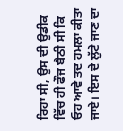ਰਿਹਾ ਸੀ, ਉਸ ਦੀ ਉਡੀਕ ਵਿੱਚ ਹੀ ਫੌਜ ਬੈਠੀ ਸੀ ਕਿ ਓਹ ਆਵੇ ਤਦ ਹਮਲਾ ਕੀਤਾ ਜਾਏ। ਇਸ ਦੇ ਲੁੱਟੇ ਜਾਣ ਦਾ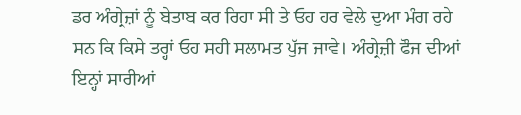ਡਰ ਅੰਗ੍ਰੇਜ਼ਾਂ ਨੂੰ ਬੇਤਾਬ ਕਰ ਰਿਹਾ ਸੀ ਤੇ ਓਹ ਹਰ ਵੇਲੇ ਦੁਆ ਮੰਗ ਰਹੇ ਸਨ ਕਿ ਕਿਸੇ ਤਰ੍ਹਾਂ ਓਹ ਸਹੀ ਸਲਾਮਤ ਪੁੱਜ ਜਾਵੇ। ਅੰਗ੍ਰੇਜ਼ੀ ਫੌਜ ਦੀਆਂ ਇਨ੍ਹਾਂ ਸਾਰੀਆਂ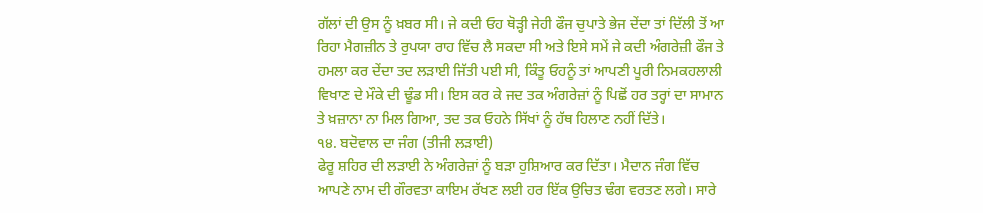ਗੱਲਾਂ ਦੀ ਉਸ ਨੂੰ ਖ਼ਬਰ ਸੀ। ਜੇ ਕਦੀ ਓਹ ਥੋੜ੍ਹੀ ਜੇਹੀ ਫੌਜ ਚੁਪਾਤੇ ਭੇਜ ਦੇਂਦਾ ਤਾਂ ਦਿੱਲੀ ਤੋਂ ਆ ਰਿਹਾ ਮੈਗਜ਼ੀਨ ਤੇ ਰੁਪਯਾ ਰਾਹ ਵਿੱਚ ਲੈ ਸਕਦਾ ਸੀ ਅਤੇ ਇਸੇ ਸਮੇਂ ਜੇ ਕਦੀ ਅੰਗਰੇਜ਼ੀ ਫੌਜ ਤੇ ਹਮਲਾ ਕਰ ਦੇਂਦਾ ਤਦ ਲੜਾਈ ਜਿੱਤੀ ਪਈ ਸੀ, ਕਿੰਤੂ ਓਹਨੂੰ ਤਾਂ ਆਪਣੀ ਪੂਰੀ ਨਿਮਕਹਲਾਲੀ ਵਿਖਾਣ ਦੇ ਮੌਕੇ ਦੀ ਢੂੰਡ ਸੀ। ਇਸ ਕਰ ਕੇ ਜਦ ਤਕ ਅੰਗਰੇਜ਼ਾਂ ਨੂੰ ਪਿਛੋਂ ਹਰ ਤਰ੍ਹਾਂ ਦਾ ਸਾਮਾਨ ਤੇ ਖ਼ਜ਼ਾਨਾ ਨਾ ਮਿਲ ਗਿਆ, ਤਦ ਤਕ ਓਹਨੇ ਸਿੱਖਾਂ ਨੂੰ ਹੱਥ ਹਿਲਾਣ ਨਹੀਂ ਦਿੱਤੇ।
੧੪. ਬਦੋਵਾਲ ਦਾ ਜੰਗ (ਤੀਜੀ ਲੜਾਈ)
ਫੇਰੂ ਸ਼ਹਿਰ ਦੀ ਲੜਾਈ ਨੇ ਅੰਗਰੇਜ਼ਾਂ ਨੂੰ ਬੜਾ ਹੁਸ਼ਿਆਰ ਕਰ ਦਿੱਤਾ। ਮੈਦਾਨ ਜੰਗ ਵਿੱਚ ਆਪਣੇ ਨਾਮ ਦੀ ਗੌਰਵਤਾ ਕਾਇਮ ਰੱਖਣ ਲਈ ਹਰ ਇੱਕ ਉਚਿਤ ਢੰਗ ਵਰਤਣ ਲਗੇ। ਸਾਰੇ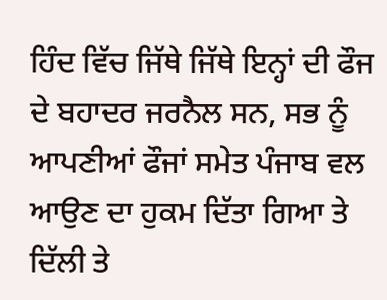ਹਿੰਦ ਵਿੱਚ ਜਿੱਥੇ ਜਿੱਥੇ ਇਨ੍ਹਾਂ ਦੀ ਫੌਜ ਦੇ ਬਹਾਦਰ ਜਰਨੈਲ ਸਨ, ਸਭ ਨੂੰ ਆਪਣੀਆਂ ਫੌਜਾਂ ਸਮੇਤ ਪੰਜਾਬ ਵਲ ਆਉਣ ਦਾ ਹੁਕਮ ਦਿੱਤਾ ਗਿਆ ਤੇ ਦਿੱਲੀ ਤੇ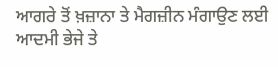ਆਗਰੇ ਤੋਂ ਖ਼ਜ਼ਾਨਾ ਤੇ ਮੈਗਜ਼ੀਨ ਮੰਗਾਉਣ ਲਈ ਆਦਮੀ ਭੇਜੇ ਤੇ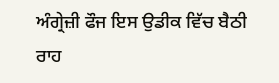ਅੰਗ੍ਰੇਜ਼ੀ ਫੌਜ ਇਸ ਉਡੀਕ ਵਿੱਚ ਬੈਠੀ ਰਾਹ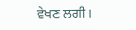ਵੇਖਣ ਲਗੀ।